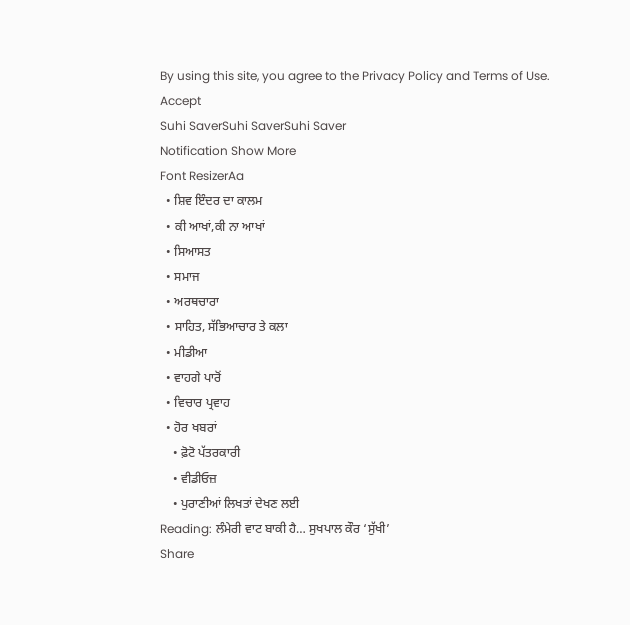By using this site, you agree to the Privacy Policy and Terms of Use.
Accept
Suhi SaverSuhi SaverSuhi Saver
Notification Show More
Font ResizerAa
  • ਸ਼ਿਵ ਇੰਦਰ ਦਾ ਕਾਲਮ
  • ਕੀ ਆਖਾਂ,ਕੀ ਨਾ ਆਖਾਂ
  • ਸਿਆਸਤ
  • ਸਮਾਜ
  • ਅਰਥਚਾਰਾ
  • ਸਾਹਿਤ, ਸੱਭਿਆਚਾਰ ਤੇ ਕਲਾ
  • ਮੀਡੀਆ
  • ਵਾਹਗੇ ਪਾਰੋਂ
  • ਵਿਚਾਰ ਪ੍ਰਵਾਹ
  • ਹੋਰ ਖਬਰਾਂ
    • ਫ਼ੋਟੋ ਪੱਤਰਕਾਰੀ
    • ਵੀਡੀਓਜ਼
    • ਪੁਰਾਣੀਆਂ ਲਿਖਤਾਂ ਦੇਖਣ ਲਈ
Reading: ਲੰਮੇਰੀ ਵਾਟ ਬਾਕੀ ਹੈ… ਸੁਖਪਾਲ ਕੌਰ ‘ਸੁੱਖੀ’
Share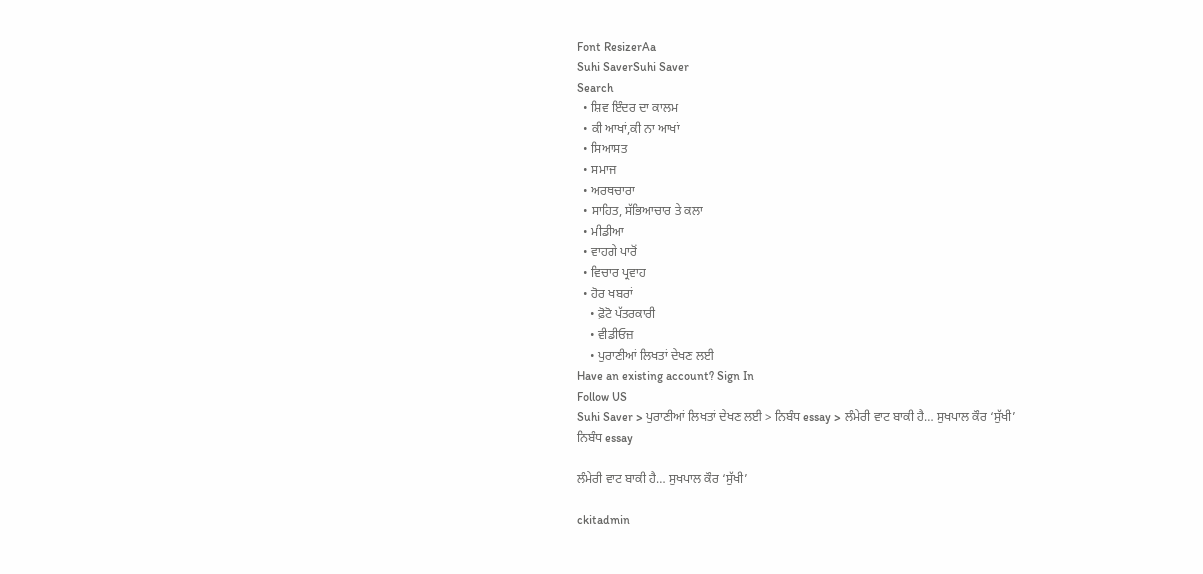Font ResizerAa
Suhi SaverSuhi Saver
Search
  • ਸ਼ਿਵ ਇੰਦਰ ਦਾ ਕਾਲਮ
  • ਕੀ ਆਖਾਂ,ਕੀ ਨਾ ਆਖਾਂ
  • ਸਿਆਸਤ
  • ਸਮਾਜ
  • ਅਰਥਚਾਰਾ
  • ਸਾਹਿਤ, ਸੱਭਿਆਚਾਰ ਤੇ ਕਲਾ
  • ਮੀਡੀਆ
  • ਵਾਹਗੇ ਪਾਰੋਂ
  • ਵਿਚਾਰ ਪ੍ਰਵਾਹ
  • ਹੋਰ ਖਬਰਾਂ
    • ਫ਼ੋਟੋ ਪੱਤਰਕਾਰੀ
    • ਵੀਡੀਓਜ਼
    • ਪੁਰਾਣੀਆਂ ਲਿਖਤਾਂ ਦੇਖਣ ਲਈ
Have an existing account? Sign In
Follow US
Suhi Saver > ਪੁਰਾਣੀਆਂ ਲਿਖਤਾਂ ਦੇਖਣ ਲਈ > ਨਿਬੰਧ essay > ਲੰਮੇਰੀ ਵਾਟ ਬਾਕੀ ਹੈ… ਸੁਖਪਾਲ ਕੌਰ ‘ਸੁੱਖੀ’
ਨਿਬੰਧ essay

ਲੰਮੇਰੀ ਵਾਟ ਬਾਕੀ ਹੈ… ਸੁਖਪਾਲ ਕੌਰ ‘ਸੁੱਖੀ’

ckitadmin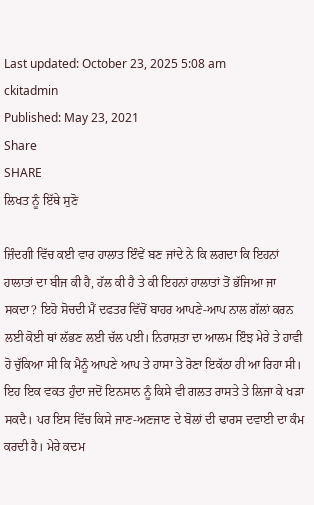Last updated: October 23, 2025 5:08 am
ckitadmin
Published: May 23, 2021
Share
SHARE
ਲਿਖਤ ਨੂੰ ਇੱਥੇ ਸੁਣੋ

ਜ਼ਿੰਦਗੀ ਵਿੱਚ ਕਈ ਵਾਰ ਹਾਲਾਤ ਇੰਵੇਂ ਬਣ ਜਾਂਦੇ ਨੇ ਕਿ ਲਗਦਾ ਕਿ ਇਹਨਾਂ ਹਾਲਾਤਾਂ ਦਾ ਬੀਜ ਕੀ ਹੈ, ਹੱਲ ਕੀ ਹੈ ਤੇ ਕੀ ਇਹਨਾਂ ਹਾਲਾਤਾਂ ਤੋਂ ਭੱਜਿਆ ਜਾ ਸਕਦਾ? ਇਹੋ ਸੋਚਦੀ ਮੈਂ ਦਫਤਰ ਵਿੱਚੋਂ ਬਾਹਰ ਆਪਣੇ-ਆਪ ਨਾਲ ਗੱਲਾਂ ਕਰਨ ਲਈ ਕੋਈ ਥਾਂ ਲੱਭਣ ਲਈ ਚੱਲ ਪਈ। ਨਿਰਾਸ਼ਤਾ ਦਾ ਆਲਮ ਇੰਝ ਮੇਰੇ ਤੇ ਹਾਵੀ ਹੋ ਚੁੱਕਿਆ ਸੀ ਕਿ ਮੈਨੂੰ ਆਪਣੇ ਆਪ ਤੇ ਹਾਸਾ ਤੇ ਰੋਣਾ ਇਕੱਠਾ ਹੀ ਆ ਰਿਹਾ ਸੀ। ਇਹ ਇਕ ਵਕਤ ਹੁੰਦਾ ਜਦੋਂ ਇਨਸਾਨ ਨੂੰ ਕਿਸੇ ਵੀ ਗਲਤ ਰਾਸਤੇ ਤੇ ਲਿਜਾ ਕੇ ਖੜਾ ਸਕਦੈ। ਪਰ ਇਸ ਵਿੱਚ ਕਿਸੇ ਜਾਣ-ਅਣਜਾਣ ਦੇ ਬੋਲਾਂ ਦੀ ਢਾਰਸ ਦਵਾਈ ਦਾ ਕੰਮ ਕਰਦੀ ਹੈ। ਮੇਰੇ ਕਦਮ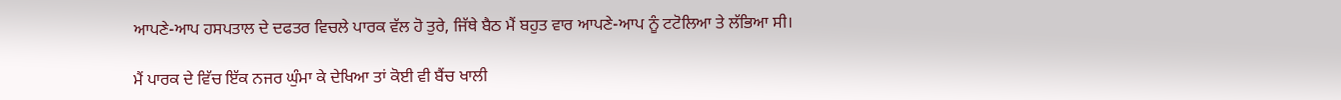ਆਪਣੇ-ਆਪ ਹਸਪਤਾਲ ਦੇ ਦਫਤਰ ਵਿਚਲੇ ਪਾਰਕ ਵੱਲ ਹੋ ਤੁਰੇ, ਜਿੱਥੇ ਬੈਠ ਮੈਂ ਬਹੁਤ ਵਾਰ ਆਪਣੇ-ਆਪ ਨੂੰ ਟਟੋਲਿਆ ਤੇ ਲੱਭਿਆ ਸੀ।

ਮੈਂ ਪਾਰਕ ਦੇ ਵਿੱਚ ਇੱਕ ਨਜਰ ਘੁੰਮਾ ਕੇ ਦੇਖਿਆ ਤਾਂ ਕੋਈ ਵੀ ਬੈਂਚ ਖਾਲੀ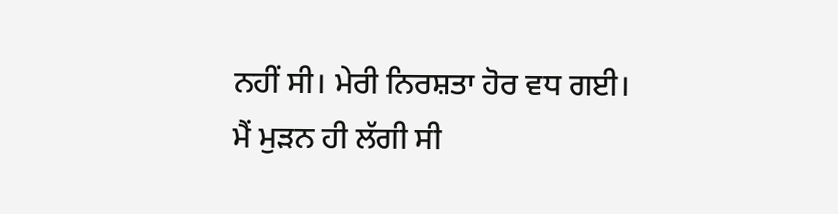ਨਹੀਂ ਸੀ। ਮੇਰੀ ਨਿਰਸ਼ਤਾ ਹੋਰ ਵਧ ਗਈ। ਮੈਂ ਮੁੜਨ ਹੀ ਲੱਗੀ ਸੀ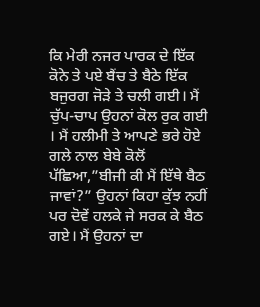ਕਿ ਮੇਰੀ ਨਜਰ ਪਾਰਕ ਦੇ ਇੱਕ ਕੋਨੇ ਤੇ ਪਏ ਬੈਂਚ ਤੇ ਬੈਠੇ ਇੱਕ ਬਜੁਰਗ ਜੋੜੇ ਤੇ ਚਲੀ ਗਈ। ਮੈਂ ਚੁੱਪ-ਚਾਪ ਉਹਨਾਂ ਕੋਲ ਰੁਕ ਗਈ । ਮੈਂ ਹਲੀਮੀ ਤੇ ਆਪਣੇ ਭਰੇ ਹੋਏ ਗਲੇ ਨਾਲ ਬੇਬੇ ਕੋਲੋਂ ਪੱਛਿਆ,”ਬੀਜੀ ਕੀ ਮੈਂ ਇੱਥੇ ਬੈਠ ਜਾਵਾਂ?” ਉਹਨਾਂ ਕਿਹਾ ਕੁੱਝ ਨਹੀਂ ਪਰ ਦੋਵੇਂ ਹਲਕੇ ਜੇ ਸਰਕ ਕੇ ਬੈਠ ਗਏ। ਮੈਂ ਉਹਨਾਂ ਦਾ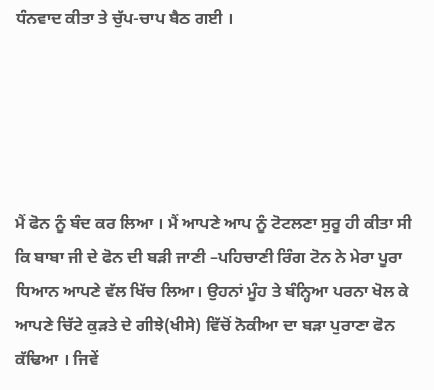ਧੰਨਵਾਦ ਕੀਤਾ ਤੇ ਚੁੱਪ-ਚਾਪ ਬੈਠ ਗਈ ।





ਮੈਂ ਫੋਨ ਨੂੰ ਬੰਦ ਕਰ ਲਿਆ । ਮੈਂ ਆਪਣੇ ਆਪ ਨੂੰ ਟੋਟਲਣਾ ਸੁਰੂ ਹੀ ਕੀਤਾ ਸੀ ਕਿ ਬਾਬਾ ਜੀ ਦੇ ਫੋਨ ਦੀ ਬੜੀ ਜਾਣੀ –ਪਹਿਚਾਣੀ ਰਿੰਗ ਟੋਨ ਨੇ ਮੇਰਾ ਪੂਰਾ ਧਿਆਨ ਆਪਣੇ ਵੱਲ ਖਿੱਚ ਲਿਆ। ਉਹਨਾਂ ਮੂੰਹ ਤੇ ਬੰਨ੍ਹਿਆ ਪਰਨਾ ਖੋਲ ਕੇ ਆਪਣੇ ਚਿੱਟੇ ਕੁੜਤੇ ਦੇ ਗੀਝੇ(ਖੀਸੇ) ਵਿੱਚੋਂ ਨੋਕੀਆ ਦਾ ਬੜਾ ਪੁਰਾਣਾ ਫੋਨ ਕੱਢਿਆ । ਜਿਵੇਂ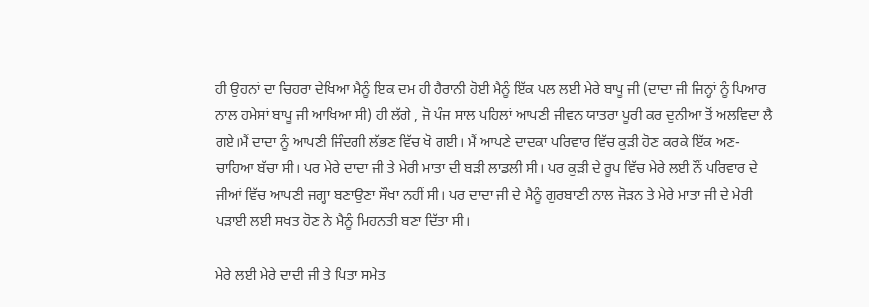ਹੀ ਉਹਨਾਂ ਦਾ ਚਿਹਰਾ ਦੇਖਿਆ ਮੈਨੂੰ ਇਕ ਦਮ ਹੀ ਹੈਰਾਨੀ ਹੋਈ ਮੈਨੂੰ ਇੱਕ ਪਲ ਲਈ ਮੇਰੇ ਬਾਪੂ ਜੀ (ਦਾਦਾ ਜੀ ਜਿਨ੍ਹਾਂ ਨੂੰ ਪਿਆਰ ਨਾਲ ਹਮੇਸਾਂ ਬਾਪੂ ਜੀ ਆਖਿਆ ਸੀ) ਹੀ ਲੱਗੇ , ਜੋ ਪੰਜ ਸਾਲ ਪਹਿਲਾਂ ਆਪਣੀ ਜੀਵਨ ਯਾਤਰਾ ਪੂਰੀ ਕਰ ਦੁਨੀਆ ਤੋਂ ਅਲਵਿਦਾ ਲੈ ਗਏ।ਮੈਂ ਦਾਦਾ ਨੂੰ ਆਪਣੀ ਜਿੰਦਗੀ ਲੱਭਣ ਵਿੱਚ ਖੋ ਗਈ। ਮੈਂ ਆਪਣੇ ਦਾਦਕਾ ਪਰਿਵਾਰ ਵਿੱਚ ਕੁੜੀ ਹੋਣ ਕਰਕੇ ਇੱਕ ਅਣ-ਚਾਹਿਆ ਬੱਚਾ ਸੀ। ਪਰ ਮੇਰੇ ਦਾਦਾ ਜੀ ਤੇ ਮੇਰੀ ਮਾਤਾ ਦੀ ਬੜੀ ਲਾਡਲੀ ਸੀ। ਪਰ ਕੁੜੀ ਦੇ ਰੂਪ ਵਿੱਚ ਮੇਰੇ ਲਈ ਨੌਂ ਪਰਿਵਾਰ ਦੇ ਜੀਆਂ ਵਿੱਚ ਆਪਣੀ ਜਗ੍ਹਾ ਬਣਾਉਣਾ ਸੌਖਾ ਨਹੀਂ ਸੀ। ਪਰ ਦਾਦਾ ਜੀ ਦੇ ਮੈਨੂੰ ਗੁਰਬਾਣੀ ਨਾਲ ਜੋੜਨ ਤੇ ਮੇਰੇ ਮਾਤਾ ਜੀ ਦੇ ਮੇਰੀ ਪੜਾਈ ਲਈ ਸਖਤ ਹੋਣ ਨੇ ਮੈਨੂੰ ਮਿਹਨਤੀ ਬਣਾ ਦਿੱਤਾ ਸੀ।

ਮੇਰੇ ਲਈ ਮੇਰੇ ਦਾਦੀ ਜੀ ਤੇ ਪਿਤਾ ਸਮੇਤ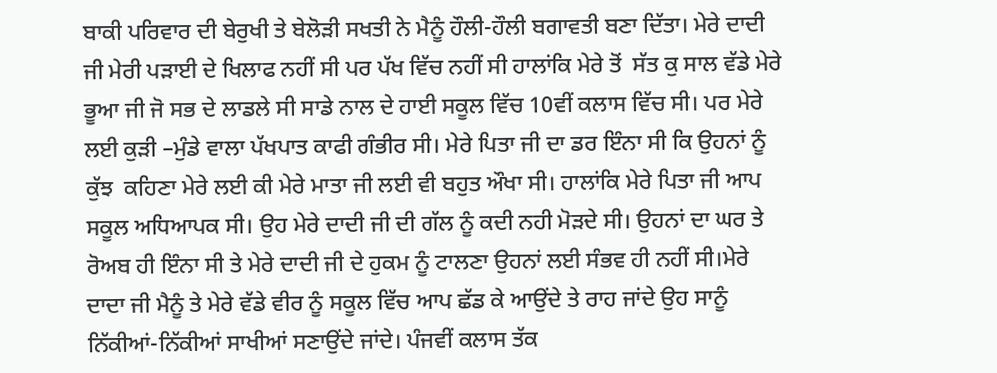ਬਾਕੀ ਪਰਿਵਾਰ ਦੀ ਬੇਰੁਖੀ ਤੇ ਬੇਲੋੜੀ ਸਖਤੀ ਨੇ ਮੈਨੂੰ ਹੌਲੀ-ਹੌਲੀ ਬਗਾਵਤੀ ਬਣਾ ਦਿੱਤਾ। ਮੇਰੇ ਦਾਦੀ ਜੀ ਮੇਰੀ ਪੜਾਈ ਦੇ ਖਿਲਾਫ ਨਹੀਂ ਸੀ ਪਰ ਪੱਖ ਵਿੱਚ ਨਹੀਂ ਸੀ ਹਾਲਾਂਕਿ ਮੇਰੇ ਤੋਂ  ਸੱਤ ਕੁ ਸਾਲ ਵੱਡੇ ਮੇਰੇ ਭੂਆ ਜੀ ਜੋ ਸਭ ਦੇ ਲਾਡਲੇ ਸੀ ਸਾਡੇ ਨਾਲ ਦੇ ਹਾਈ ਸਕੂਲ ਵਿੱਚ 10ਵੀਂ ਕਲਾਸ ਵਿੱਚ ਸੀ। ਪਰ ਮੇਰੇ ਲਈ ਕੁੜੀ –ਮੁੰਡੇ ਵਾਲਾ ਪੱਖਪਾਤ ਕਾਫੀ ਗੰਭੀਰ ਸੀ। ਮੇਰੇ ਪਿਤਾ ਜੀ ਦਾ ਡਰ ਇੰਨਾ ਸੀ ਕਿ ਉਹਨਾਂ ਨੂੰ ਕੁੱਝ  ਕਹਿਣਾ ਮੇਰੇ ਲਈ ਕੀ ਮੇਰੇ ਮਾਤਾ ਜੀ ਲਈ ਵੀ ਬਹੁਤ ਔਖਾ ਸੀ। ਹਾਲਾਂਕਿ ਮੇਰੇ ਪਿਤਾ ਜੀ ਆਪ ਸਕੂਲ ਅਧਿਆਪਕ ਸੀ। ਉਹ ਮੇਰੇ ਦਾਦੀ ਜੀ ਦੀ ਗੱਲ ਨੂੰ ਕਦੀ ਨਹੀ ਮੋੜਦੇ ਸੀ। ਉਹਨਾਂ ਦਾ ਘਰ ਤੇ ਰੋਅਬ ਹੀ ਇੰਨਾ ਸੀ ਤੇ ਮੇਰੇ ਦਾਦੀ ਜੀ ਦੇ ਹੁਕਮ ਨੂੰ ਟਾਲਣਾ ਉਹਨਾਂ ਲਈ ਸੰਭਵ ਹੀ ਨਹੀਂ ਸੀ।ਮੇਰੇ ਦਾਦਾ ਜੀ ਮੈਨੂੰ ਤੇ ਮੇਰੇ ਵੱਡੇ ਵੀਰ ਨੂੰ ਸਕੂਲ ਵਿੱਚ ਆਪ ਛੱਡ ਕੇ ਆਉਂਦੇ ਤੇ ਰਾਹ ਜਾਂਦੇ ਉਹ ਸਾਨੂੰ ਨਿੱਕੀਆਂ-ਨਿੱਕੀਆਂ ਸਾਖੀਆਂ ਸਣਾਉਂਦੇ ਜਾਂਦੇ। ਪੰਜਵੀਂ ਕਲਾਸ ਤੱਕ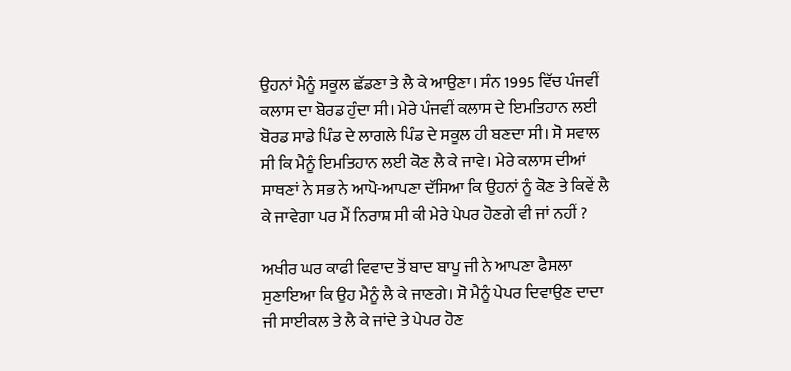ਉਹਨਾਂ ਮੈਨੂੰ ਸਕੂਲ ਛੱਡਣਾ ਤੇ ਲੈ ਕੇ ਆਉਣਾ। ਸੰਨ 1995 ਵਿੱਚ ਪੰਜਵੀਂ ਕਲਾਸ ਦਾ ਬੋਰਡ ਹੁੰਦਾ ਸੀ। ਮੇਰੇ ਪੰਜਵੀਂ ਕਲਾਸ ਦੇ ਇਮਤਿਹਾਨ ਲਈ ਬੋਰਡ ਸਾਡੇ ਪਿੰਡ ਦੇ ਲਾਗਲੇ ਪਿੰਡ ਦੇ ਸਕੂਲ ਹੀ ਬਣਦਾ ਸੀ। ਸੋ ਸਵਾਲ ਸੀ ਕਿ ਮੈਨੂੰ ਇਮਤਿਹਾਨ ਲਈ ਕੋਣ ਲੈ ਕੇ ਜਾਵੇ। ਮੇਰੇ ਕਲਾਸ ਦੀਆਂ ਸਾਥਣਾਂ ਨੇ ਸਭ ਨੇ ਆਪੋ-ਆਪਣਾ ਦੱਸਿਆ ਕਿ ਉਹਨਾਂ ਨੂੰ ਕੋਣ ਤੇ ਕਿਵੇਂ ਲੈ ਕੇ ਜਾਵੇਗਾ ਪਰ ਮੈਂ ਨਿਰਾਸ਼ ਸੀ ਕੀ ਮੇਰੇ ਪੇਪਰ ਹੋਣਗੇ ਵੀ ਜਾਂ ਨਹੀਂ ?

ਅਖੀਰ ਘਰ ਕਾਫੀ ਵਿਵਾਦ ਤੋਂ ਬਾਦ ਬਾਪੂ ਜੀ ਨੇ ਆਪਣਾ ਫੈਸਲਾ ਸੁਣਾਇਆ ਕਿ ਉਹ ਮੈਨੂੰ ਲੈ ਕੇ ਜਾਣਗੇ। ਸੋ ਮੈਨੂੰ ਪੇਪਰ ਦਿਵਾਉਣ ਦਾਦਾ ਜੀ ਸਾਈਕਲ ਤੇ ਲੈ ਕੇ ਜਾਂਦੇ ਤੇ ਪੇਪਰ ਹੋਣ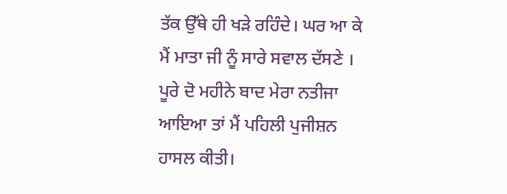ਤੱਕ ਉੱਥੇ ਹੀ ਖੜੇ ਰਹਿੰਦੇ। ਘਰ ਆ ਕੇ ਮੈਂ ਮਾਤਾ ਜੀ ਨੂੰ ਸਾਰੇ ਸਵਾਲ ਦੱਸਣੇ । ਪੂਰੇ ਦੋ ਮਹੀਨੇ ਬਾਦ ਮੇਰਾ ਨਤੀਜਾ ਆਇਆ ਤਾਂ ਮੈਂ ਪਹਿਲੀ ਪੁਜੀਸ਼ਨ ਹਾਸਲ ਕੀਤੀ।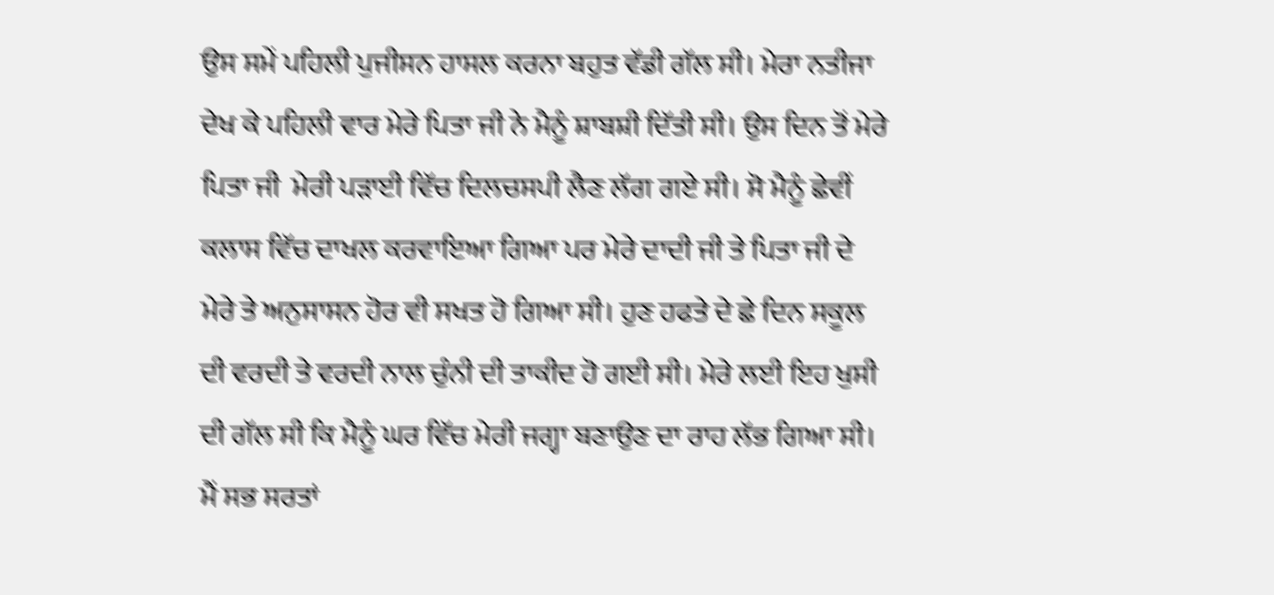ਉਸ ਸਮੇਂ ਪਹਿਲੀ ਪੁਜੀਸਨ ਹਾਸਲ ਕਰਨਾ ਬਹੁਤ ਵੱਡੀ ਗੱਲ ਸੀ। ਮੇਰਾ ਨਤੀਜਾ ਦੇਖ ਕੇ ਪਹਿਲੀ ਵਾਰ ਮੇਰੇ ਪਿਤਾ ਜੀ ਨੇ ਮੈਨੂੰ ਸ਼ਾਬਸ਼ੀ ਦਿੱਤੀ ਸੀ। ਉਸ ਦਿਨ ਤੋਂ ਮੇਰੇ ਪਿਤਾ ਜੀ  ਮੇਰੀ ਪੜਾਈ ਵਿੱਚ ਦਿਲਚਸਪੀ ਲੈਣ ਲੱਗ ਗਏ ਸੀ। ਸੋ ਮੈਨੂੰ ਛੇਵੀਂ ਕਲਾਸ ਵਿੱਚ ਦਾਖਲ ਕਰਵਾਇਆ ਗਿਆ ਪਰ ਮੇਰੇ ਦਾਦੀ ਜੀ ਤੇ ਪਿਤਾ ਜੀ ਦੇ ਮੇਰੇ ਤੇ ਅਨੁਸਾਸਨ ਹੋਰ ਵੀ ਸਖਤ ਹੋ ਗਿਆ ਸੀ। ਹੁਣ ਹਫਤੇ ਦੇ ਛੇ ਦਿਨ ਸਕੂਲ ਦੀ ਵਰਦੀ ਤੇ ਵਰਦੀ ਨਾਲ ਚੁੰਨੀ ਦੀ ਤਾਕੀਦ ਹੋ ਗਈ ਸੀ। ਮੇਰੇ ਲਈ ਇਹ ਖੁਸੀ ਦੀ ਗੱਲ ਸੀ ਕਿ ਮੈਨੂੰ ਘਰ ਵਿੱਚ ਮੇਰੀ ਜਗ੍ਹਾ ਬਣਾਉਣ ਦਾ ਰਾਹ ਲੱਭ ਗਿਆ ਸੀ। ਮੈਂ ਸਭ ਸਰਤਾਂ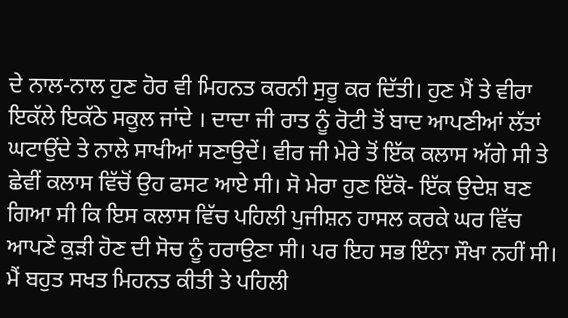ਦੇ ਨਾਲ-ਨਾਲ ਹੁਣ ਹੋਰ ਵੀ ਮਿਹਨਤ ਕਰਨੀ ਸੁਰੂ ਕਰ ਦਿੱਤੀ। ਹੁਣ ਮੈਂ ਤੇ ਵੀਰਾ ਇਕੱਲੇ ਇਕੱਠੇ ਸਕੂਲ ਜਾਂਦੇ । ਦਾਦਾ ਜੀ ਰਾਤ ਨੂੰ ਰੋਟੀ ਤੋਂ ਬਾਦ ਆਪਣੀਆਂ ਲੱਤਾਂ ਘਟਾਉਂਦੇ ਤੇ ਨਾਲੇ ਸਾਖੀਆਂ ਸਣਾਉਦੇਂ। ਵੀਰ ਜੀ ਮੇਰੇ ਤੋਂ ਇੱਕ ਕਲਾਸ ਅੱਗੇ ਸੀ ਤੇ ਛੇਵੀਂ ਕਲਾਸ ਵਿੱਚੋਂ ਉਹ ਫਸਟ ਆਏ ਸੀ। ਸੋ ਮੇਰਾ ਹੁਣ ਇੱਕੋ- ਇੱਕ ਉਦੇਸ਼ ਬਣ ਗਿਆ ਸੀ ਕਿ ਇਸ ਕਲਾਸ ਵਿੱਚ ਪਹਿਲੀ ਪੁਜੀਸ਼ਨ ਹਾਸਲ ਕਰਕੇ ਘਰ ਵਿੱਚ ਆਪਣੇ ਕੁੜੀ ਹੋਣ ਦੀ ਸੋਚ ਨੂੰ ਹਰਾਉਣਾ ਸੀ। ਪਰ ਇਹ ਸਭ ਇੰਨਾ ਸੌਖਾ ਨਹੀਂ ਸੀ। ਮੈਂ ਬਹੁਤ ਸਖਤ ਮਿਹਨਤ ਕੀਤੀ ਤੇ ਪਹਿਲੀ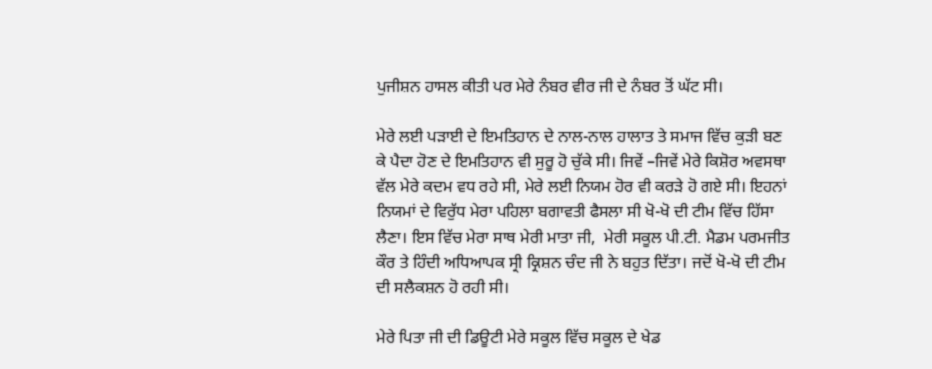ਪੁਜੀਸ਼ਨ ਹਾਸਲ ਕੀਤੀ ਪਰ ਮੇਰੇ ਨੰਬਰ ਵੀਰ ਜੀ ਦੇ ਨੰਬਰ ਤੋਂ ਘੱਟ ਸੀ।

ਮੇਰੇ ਲਈ ਪੜਾਈ ਦੇ ਇਮਤਿਹਾਨ ਦੇ ਨਾਲ-ਨਾਲ ਹਾਲਾਤ ਤੇ ਸਮਾਜ ਵਿੱਚ ਕੁੜੀ ਬਣ ਕੇ ਪੈਦਾ ਹੋਣ ਦੇ ਇਮਤਿਹਾਨ ਵੀ ਸੁਰੂ ਹੋ ਚੁੱਕੇ ਸੀ। ਜਿਵੇਂ –ਜਿਵੇਂ ਮੇਰੇ ਕਿਸ਼ੋਰ ਅਵਸਥਾ ਵੱਲ ਮੇਰੇ ਕਦਮ ਵਧ ਰਹੇ ਸੀ, ਮੇਰੇ ਲਈ ਨਿਯਮ ਹੋਰ ਵੀ ਕਰੜੇ ਹੋ ਗਏ ਸੀ। ਇਹਨਾਂ ਨਿਯਮਾਂ ਦੇ ਵਿਰੁੱਧ ਮੇਰਾ ਪਹਿਲਾ ਬਗਾਵਤੀ ਫੈਸਲਾ ਸੀ ਖੋ-ਖੋ ਦੀ ਟੀਮ ਵਿੱਚ ਹਿੱਸਾ ਲੈਣਾ। ਇਸ ਵਿੱਚ ਮੇਰਾ ਸਾਥ ਮੇਰੀ ਮਾਤਾ ਜੀ,  ਮੇਰੀ ਸਕੂਲ ਪੀ.ਟੀ. ਮੈਡਮ ਪਰਮਜੀਤ ਕੌਰ ਤੇ ਹਿੰਦੀ ਅਧਿਆਪਕ ਸ੍ਰੀ ਕ੍ਰਿਸ਼ਨ ਚੰਦ ਜੀ ਨੇ ਬਹੁਤ ਦਿੱਤਾ। ਜਦੋਂ ਖੋ-ਖੋ ਦੀ ਟੀਮ ਦੀ ਸਲੈਕਸ਼ਨ ਹੋ ਰਹੀ ਸੀ।

ਮੇਰੇ ਪਿਤਾ ਜੀ ਦੀ ਡਿਊਟੀ ਮੇਰੇ ਸਕੂਲ ਵਿੱਚ ਸਕੂਲ ਦੇ ਖੇਡ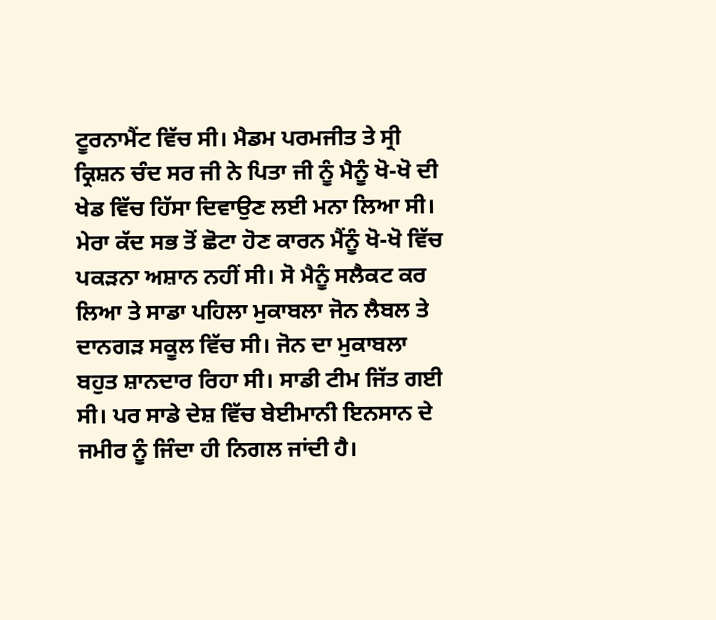ਟੂਰਨਾਮੈਂਟ ਵਿੱਚ ਸੀ। ਮੈਡਮ ਪਰਮਜੀਤ ਤੇ ਸ੍ਰੀ ਕ੍ਰਿਸ਼ਨ ਚੰਦ ਸਰ ਜੀ ਨੇ ਪਿਤਾ ਜੀ ਨੂੰ ਮੈਨੂੰ ਖੋ-ਖੋ ਦੀ ਖੇਡ ਵਿੱਚ ਹਿੱਸਾ ਦਿਵਾਉਣ ਲਈ ਮਨਾ ਲਿਆ ਸੀ। ਮੇਰਾ ਕੱਦ ਸਭ ਤੋਂ ਛੋਟਾ ਹੋਣ ਕਾਰਨ ਮੈਂਨੂੰ ਖੋ-ਖੋ ਵਿੱਚ ਪਕੜਨਾ ਅਸ਼ਾਨ ਨਹੀਂ ਸੀ। ਸੋ ਮੈਨੂੰ ਸਲੈਕਟ ਕਰ ਲਿਆ ਤੇ ਸਾਡਾ ਪਹਿਲਾ ਮੁਕਾਬਲਾ ਜੋਨ ਲੈਬਲ ਤੇ ਦਾਨਗੜ ਸਕੂਲ ਵਿੱਚ ਸੀ। ਜੋਨ ਦਾ ਮੁਕਾਬਲਾ ਬਹੁਤ ਸ਼ਾਨਦਾਰ ਰਿਹਾ ਸੀ। ਸਾਡੀ ਟੀਮ ਜਿੱਤ ਗਈ ਸੀ। ਪਰ ਸਾਡੇ ਦੇਸ਼ ਵਿੱਚ ਬੇਈਮਾਨੀ ਇਨਸਾਨ ਦੇ ਜਮੀਰ ਨੂੰ ਜਿੰਦਾ ਹੀ ਨਿਗਲ ਜਾਂਦੀ ਹੈ।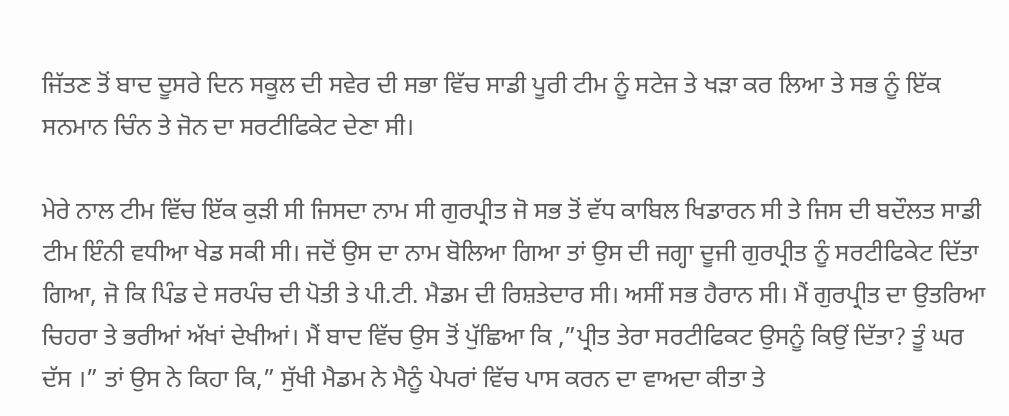ਜਿੱਤਣ ਤੋਂ ਬਾਦ ਦੂਸਰੇ ਦਿਨ ਸਕੂਲ ਦੀ ਸਵੇਰ ਦੀ ਸਭਾ ਵਿੱਚ ਸਾਡੀ ਪੂਰੀ ਟੀਮ ਨੂੰ ਸਟੇਜ ਤੇ ਖੜਾ ਕਰ ਲਿਆ ਤੇ ਸਭ ਨੂੰ ਇੱਕ ਸਨਮਾਨ ਚਿੰਨ ਤੇ ਜੋਨ ਦਾ ਸਰਟੀਫਿਕੇਟ ਦੇਣਾ ਸੀ।

ਮੇਰੇ ਨਾਲ ਟੀਮ ਵਿੱਚ ਇੱਕ ਕੁੜੀ ਸੀ ਜਿਸਦਾ ਨਾਮ ਸੀ ਗੁਰਪ੍ਰੀਤ ਜੋ ਸਭ ਤੋਂ ਵੱਧ ਕਾਬਿਲ ਖਿਡਾਰਨ ਸੀ ਤੇ ਜਿਸ ਦੀ ਬਦੌਲਤ ਸਾਡੀ ਟੀਮ ਇੰਨੀ ਵਧੀਆ ਖੇਡ ਸਕੀ ਸੀ। ਜਦੋਂ ਉਸ ਦਾ ਨਾਮ ਬੋਲਿਆ ਗਿਆ ਤਾਂ ਉਸ ਦੀ ਜਗ੍ਹਾ ਦੂਜੀ ਗੁਰਪ੍ਰੀਤ ਨੂੰ ਸਰਟੀਫਿਕੇਟ ਦਿੱਤਾ ਗਿਆ, ਜੋ ਕਿ ਪਿੰਡ ਦੇ ਸਰਪੰਚ ਦੀ ਪੋਤੀ ਤੇ ਪੀ.ਟੀ. ਮੈਡਮ ਦੀ ਰਿਸ਼ਤੇਦਾਰ ਸੀ। ਅਸੀਂ ਸਭ ਹੈਰਾਨ ਸੀ। ਮੈਂ ਗੁਰਪ੍ਰੀਤ ਦਾ ਉਤਰਿਆ ਚਿਹਰਾ ਤੇ ਭਰੀਆਂ ਅੱਖਾਂ ਦੇਖੀਆਂ। ਮੈਂ ਬਾਦ ਵਿੱਚ ਉਸ ਤੋਂ ਪੁੱਛਿਆ ਕਿ ,”ਪ੍ਰੀਤ ਤੇਰਾ ਸਰਟੀਫਿਕਟ ਉਸਨੂੰ ਕਿਉਂ ਦਿੱਤਾ? ਤੂੰ ਘਰ ਦੱਸ ।” ਤਾਂ ਉਸ ਨੇ ਕਿਹਾ ਕਿ,” ਸੁੱਖੀ ਮੈਡਮ ਨੇ ਮੈਨੂੰ ਪੇਪਰਾਂ ਵਿੱਚ ਪਾਸ ਕਰਨ ਦਾ ਵਾਅਦਾ ਕੀਤਾ ਤੇ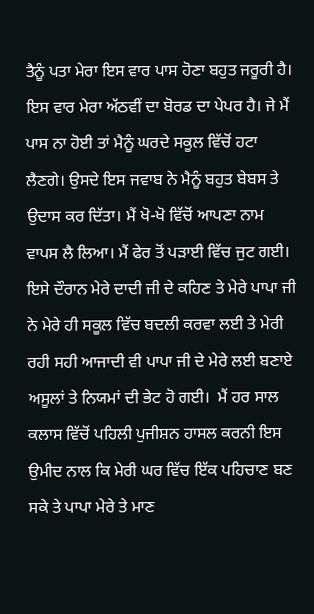ਤੈਨੂੰ ਪਤਾ ਮੇਰਾ ਇਸ ਵਾਰ ਪਾਸ ਹੋਣਾ ਬਹੁਤ ਜਰੂਰੀ ਹੈ। ਇਸ ਵਾਰ ਮੇਰਾ ਅੱਠਵੀਂ ਦਾ ਬੋਰਡ ਦਾ ਪੇਪਰ ਹੈ। ਜੇ ਮੈਂ ਪਾਸ ਨਾ ਹੋਈ ਤਾਂ ਮੈਨੂੰ ਘਰਦੇ ਸਕੂਲ ਵਿੱਚੋਂ ਹਟਾ ਲੈਣਗੇ। ਉਸਦੇ ਇਸ ਜਵਾਬ ਨੇ ਮੈਨੂੰ ਬਹੁਤ ਬੇਬਸ ਤੇ ਉਦਾਸ ਕਰ ਦਿੱਤਾ। ਮੈਂ ਖੋ-ਖੋ ਵਿੱਚੋਂ ਆਪਣਾ ਨਾਮ ਵਾਪਸ ਲੈ ਲਿਆ। ਮੈਂ ਫੇਰ ਤੋਂ ਪੜਾਈ ਵਿੱਚ ਜੁਟ ਗਈ। ਇਸੇ ਦੌਰਾਨ ਮੇਰੇ ਦਾਦੀ ਜੀ ਦੇ ਕਹਿਣ ਤੇ ਮੇਰੇ ਪਾਪਾ ਜੀ ਨੇ ਮੇਰੇ ਹੀ ਸਕੂਲ ਵਿੱਚ ਬਦਲੀ ਕਰਵਾ ਲਈ ਤੇ ਮੇਰੀ ਰਹੀ ਸਹੀ ਆਜਾਦੀ ਵੀ ਪਾਪਾ ਜੀ ਦੇ ਮੇਰੇ ਲਈ ਬਣਾਏ ਅਸੂਲਾਂ ਤੇ ਨਿਯਮਾਂ ਦੀ ਭੇਟ ਹੋ ਗਈ।  ਮੈਂ ਹਰ ਸਾਲ ਕਲਾਸ ਵਿੱਚੋਂ ਪਹਿਲੀ ਪੁਜੀਸ਼ਨ ਹਾਸਲ ਕਰਨੀ ਇਸ ਉਮੀਦ ਨਾਲ ਕਿ ਮੇਰੀ ਘਰ ਵਿੱਚ ਇੱਕ ਪਹਿਚਾਣ ਬਣ ਸਕੇ ਤੇ ਪਾਪਾ ਮੇਰੇ ਤੇ ਮਾਣ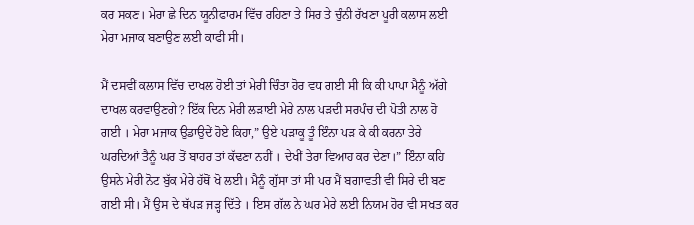ਕਰ ਸਕਣ। ਮੇਰਾ ਛੇ ਦਿਨ ਯੂਨੀਫਾਰਮ ਵਿੱਚ ਰਹਿਣਾ ਤੇ ਸਿਰ ਤੇ ਚੁੰਨੀ ਰੱਖਣਾ ਪੂਰੀ ਕਲਾਸ ਲਈ ਮੇਰਾ ਮਜਾਕ ਬਣਾਉਣ ਲਈ ਕਾਫੀ ਸੀ।

ਮੈਂ ਦਸਵੀਂ ਕਲਾਸ ਵਿੱਚ ਦਾਖਲ ਹੋਈ ਤਾਂ ਮੇਰੀ ਚਿੰਤਾ ਹੋਰ ਵਧ ਗਈ ਸੀ ਕਿ ਕੀ ਪਾਪਾ ਮੈਨੂੰ ਅੱਗੇ ਦਾਖਲ ਕਰਵਾਉਣਗੇ? ਇੱਕ ਦਿਨ ਮੇਰੀ ਲੜਾਈ ਮੇਰੇ ਨਾਲ ਪੜਦੀ ਸਰਪੰਚ ਦੀ ਪੋਤੀ ਨਾਲ ਹੋ ਗਈ । ਮੇਰਾ ਮਜਾਕ ਉਡਾਉਦੇਂ ਹੋਏ ਕਿਹਾ,” ਉਏ ਪੜਾਕੂ ਤੂੰ ਇੰਨਾ ਪੜ ਕੇ ਕੀ ਕਰਨਾ ਤੇਰੇ ਘਰਦਿਆਂ ਤੈਨੂੰ ਘਰ ਤੋਂ ਬਾਹਰ ਤਾਂ ਕੱਢਣਾ ਨਹੀਂ । ਦੇਖੀਂ ਤੇਰਾ ਵਿਆਹ ਕਰ ਦੇਣਾ।” ਇੰਨਾ ਕਹਿ ਉਸਨੇ ਮੇਰੀ ਨੋਟ ਬੁੱਕ ਮੇਰੇ ਹੱਥੋਂ ਖੋ ਲਈ। ਮੈਨੂੰ ਗੁੱਸਾ ਤਾਂ ਸੀ ਪਰ ਮੈਂ ਬਗਾਵਤੀ ਵੀ ਸਿਰੇ ਦੀ ਬਣ ਗਈ ਸੀ। ਮੈਂ ਉਸ ਦੇ ਥੱਪੜ ਜੜ੍ਹ ਦਿੱਤੇ । ਇਸ ਗੱਲ ਨੇ ਘਰ ਮੇਰੇ ਲਈ ਨਿਯਮ ਹੋਰ ਵੀ ਸਖਤ ਕਰ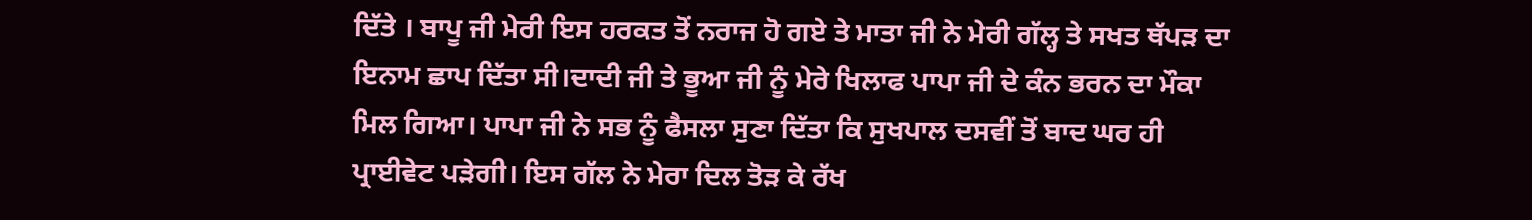ਦਿੱਤੇ । ਬਾਪੂ ਜੀ ਮੇਰੀ ਇਸ ਹਰਕਤ ਤੋਂ ਨਰਾਜ ਹੋ ਗਏ ਤੇ ਮਾਤਾ ਜੀ ਨੇ ਮੇਰੀ ਗੱਲ੍ਹ ਤੇ ਸਖਤ ਥੱਪੜ ਦਾ ਇਨਾਮ ਛਾਪ ਦਿੱਤਾ ਸੀ।ਦਾਦੀ ਜੀ ਤੇ ਭੂਆ ਜੀ ਨੂੰ ਮੇਰੇ ਖਿਲਾਫ ਪਾਪਾ ਜੀ ਦੇ ਕੰਨ ਭਰਨ ਦਾ ਮੌਕਾ ਮਿਲ ਗਿਆ। ਪਾਪਾ ਜੀ ਨੇ ਸਭ ਨੂੰ ਫੈਸਲਾ ਸੁਣਾ ਦਿੱਤਾ ਕਿ ਸੁਖਪਾਲ ਦਸਵੀਂ ਤੋਂ ਬਾਦ ਘਰ ਹੀ ਪ੍ਰਾਈਵੇਟ ਪੜੇਗੀ। ਇਸ ਗੱਲ ਨੇ ਮੇਰਾ ਦਿਲ ਤੋੜ ਕੇ ਰੱਖ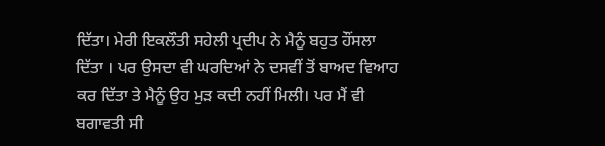ਦਿੱਤਾ। ਮੇਰੀ ਇਕਲੌਤੀ ਸਹੇਲੀ ਪ੍ਰਦੀਪ ਨੇ ਮੈਨੂੰ ਬਹੁਤ ਹੌਂਸਲਾ ਦਿੱਤਾ । ਪਰ ਉਸਦਾ ਵੀ ਘਰਦਿਆਂ ਨੇ ਦਸਵੀਂ ਤੋਂ ਬਾਅਦ ਵਿਆਹ ਕਰ ਦਿੱਤਾ ਤੇ ਮੈਨੂੰ ਉਹ ਮੁੜ ਕਦੀ ਨਹੀਂ ਮਿਲੀ। ਪਰ ਮੈਂ ਵੀ ਬਗਾਵਤੀ ਸੀ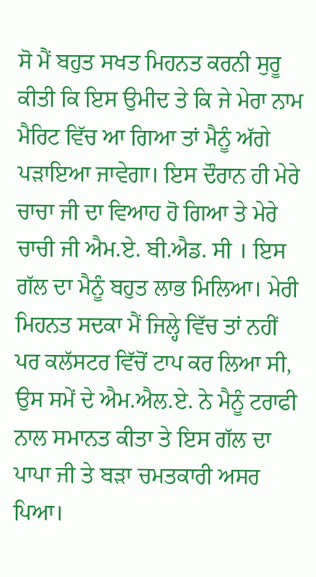ਸੋ ਮੈਂ ਬਹੁਤ ਸਖਤ ਮਿਹਨਤ ਕਰਨੀ ਸੁਰੂ ਕੀਤੀ ਕਿ ਇਸ ਉਮੀਦ ਤੇ ਕਿ ਜੇ ਮੇਰਾ ਨਾਮ ਮੈਰਿਟ ਵਿੱਚ ਆ ਗਿਆ ਤਾਂ ਮੈਨੂੰ ਅੱਗੇ ਪੜਾਇਆ ਜਾਵੇਗਾ। ਇਸ ਦੌਰਾਨ ਹੀ ਮੇਰੇ ਚਾਚਾ ਜੀ ਦਾ ਵਿਆਹ ਹੋ ਗਿਆ ਤੇ ਮੇਰੇ ਚਾਚੀ ਜੀ ਐਮ.ਏ. ਬੀ.ਐਡ. ਸੀ । ਇਸ ਗੱਲ ਦਾ ਮੈਨੂੰ ਬਹੁਤ ਲਾਭ ਮਿਲਿਆ। ਮੇਰੀ ਮਿਹਨਤ ਸਦਕਾ ਮੈਂ ਜਿਲ੍ਹੇ ਵਿੱਚ ਤਾਂ ਨਹੀਂ ਪਰ ਕਲੱਸਟਰ ਵਿੱਚੋਂ ਟਾਪ ਕਰ ਲਿਆ ਸੀ, ਉਸ ਸਮੇਂ ਦੇ ਐਮ.ਐਲ.ਏ. ਨੇ ਮੈਨੂੰ ਟਰਾਫੀ ਨਾਲ ਸਮਾਨਤ ਕੀਤਾ ਤੇ ਇਸ ਗੱਲ ਦਾ ਪਾਪਾ ਜੀ ਤੇ ਬੜਾ ਚਮਤਕਾਰੀ ਅਸਰ ਪਿਆ।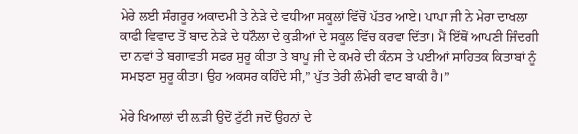ਮੇਰੇ ਲਈ ਸੰਗਰੂਰ ਅਕਾਦਮੀ ਤੇ ਨੇੜੇ ਦੇ ਵਧੀਆ ਸਕੂਲਾਂ ਵਿੱਚੋਂ ਪੱਤਰ ਆਏ। ਪਾਪਾ ਜੀ ਨੇ ਮੇਰਾ ਦਾਖਲਾ ਕਾਫੀ ਵਿਵਾਦ ਤੋਂ ਬਾਦ ਨੇੜੇ ਦੇ ਧਨੌਲਾ ਦੇ ਕੁੜੀਆਂ ਦੇ ਸਕੂਲ ਵਿੱਚ ਕਰਵਾ ਦਿੱਤਾ। ਮੈਂ ਇੱਥੋਂ ਆਪਣੀ ਜਿੰਦਗੀ ਦਾ ਨਵਾਂ ਤੇ ਬਗਾਵਤੀ ਸਫਰ ਸੁਰੂ ਕੀਤਾ ਤੇ ਬਾਪੂ ਜੀ ਦੇ ਕਮਰੇ ਦੀ ਕੰਨਸ ਤੇ ਪਈਆਂ ਸਾਹਿਤਕ ਕਿਤਾਬਾਂ ਨੂੰ ਸਮਝਣਾ ਸੁਰੂ ਕੀਤਾ। ਉਹ ਅਕਸਰ ਕਹਿੰਦੇ ਸੀ,” ਪੁੱਤ ਤੇਰੀ ਲੰਮੇਰੀ ਵਾਟ ਬਾਕੀ ਹੈ।”

ਮੇਰੇ ਖਿਆਲਾਂ ਦੀ ਲ਼ੜੀ ਉਦੋਂ ਟੁੱਟੀ ਜਦੋਂ ਉਹਨਾਂ ਦੇ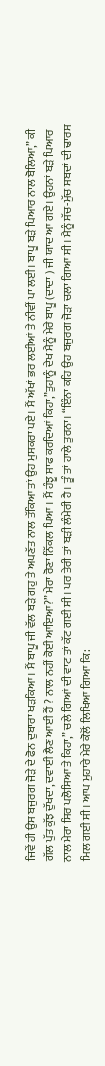ਜਿਵੇਂ ਹੀ ਉਸ ਬਜੁਰਗ ਜੋੜੇ ਦੇ ਫੋਨ ਦੁਬਾਰਾ ਖੜਕਿਆ। ਮੈਂ ਬਾਪੂ ਜੀ ਵੱਲ ਬੜੇ ਗਹੁ ਤੇ ਅਪਣੱਤ ਨਾਲ ਤੱਕਿਆ ਤਾਂ ਉਹ ਮੁਸਕਰਾ ਪਏ। ਮੈਂ ਅੱਖਾਂ ਭਰ ਲਈਆਂ ਤੇ ਨੀਵੀਂ ਪਾ ਲਈ। ਬਾਪੂ ਬੜੇ ਪਿਆਰ ਨਾਲ ਬੋਲਿਆ,” ਕੀ ਗੱਲ ਪੁੱਤ ਕੁੱਝ ਦੁੱਖਦਾ, ਦਵਾਈ ਲੈਣ ਆਈ ਹੈਂ ? ਨਾਲ ਨਹੀਂ ਕੋਈ ਆਇਆ?” ਮੇਰਾ ਰੋਣਾ ਨਿੱਕਲ ਪਿਆ । ਮੈਂ ਹੰਝੂ ਸਾਫ ਕਰਦਿਆਂ ਕਿਹਾ,”ਤੁਹਾਨੂੰ ਦੇਖ ਮੈਨੂੰ ਮੇਰੇ ਬਾਪੂ (ਦਾਦਾ ) ਜੀ ਯਾਦ ਆ ਗਏ। ਉਹਨਾਂ ਬੜੇ ਪਿਆਰ ਨਾਲ ਮੇਰਾ ਸਿਰ ਪਲੋਸਿਆ ਤੇ ਕਿਹਾ,” ਚਲੇ ਗਿਆਂ ਦੀ ਵਾਟ ਤਾਂ ਕੱਟ ਗਈ ਸੀ। ਪਰ ਤੇਰੀ ਤਾਂ ਬੜੀ ਲੰਮੇਰੀ ਹੈ। ਤੂੰ ਤਾਂ ਹਾਲੇ ਤੁਰਨਾ। “ਇੰਨਾ ਕਹਿ ਉਹ ਬਜੁਰਗ ਜੋੜਾ ਚਲਾ ਗਿਆ ਸੀ। ਮੈਨੂੰ ਸੱਚ-ਮੁੱਚ ਸਬਦਾਂ ਦੀ ਢਾਰਸ ਮਿਲ ਗਈ ਸੀ। ਆਪ ਮੁਹਾਰੇ ਮੇਰੇ ਕੋਲੋਂ ਲਿਖਿਆ ਗਿਆ ਕਿ: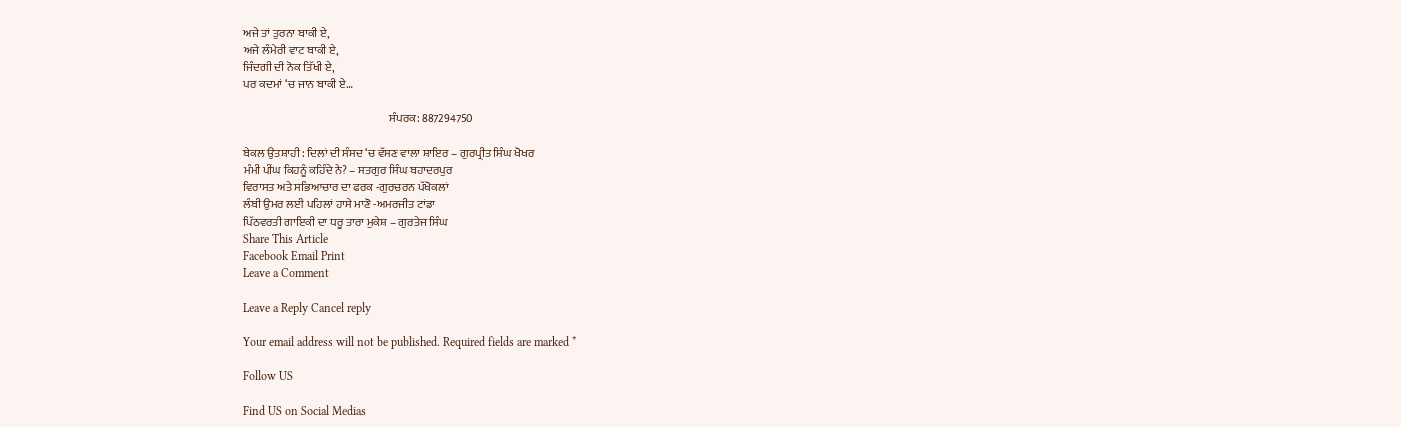ਅਜੇ ਤਾਂ ਤੁਰਨਾ ਬਾਕੀ ਏ,
ਅਜੇ ਲੰਮੇਰੀ ਵਾਟ ਬਾਕੀ ਏ,
ਜਿੰਦਗੀ ਦੀ ਨੋਕ ਤਿੱਖੀ ਏ,
ਪਰ ਕਦਮਾਂ ‘ਚ ਜਾਨ ਬਾਕੀ ਏ…

                                                                ਸੰਪਰਕ: 887294750

ਬੇਕਲ ਉਤਸ਼ਾਹੀ : ਦਿਲਾਂ ਦੀ ਸੰਸਦ ‘ਚ ਵੱਸਣ ਵਾਲਾ ਸ਼ਾਇਰ – ਗੁਰਪ੍ਰੀਤ ਸਿੰਘ ਖੋਖਰ
ਮੰਮੀ ਪੀਂਘ ਕਿਹਨੂੰ ਕਹਿੰਦੇ ਨੇ? – ਸਤਗੁਰ ਸਿੰਘ ਬਹਾਦਰਪੁਰ
ਵਿਰਾਸਤ ਅਤੇ ਸਭਿਆਚਾਰ ਦਾ ਫਰਕ -ਗੁਰਚਰਨ ਪੱਖੋਕਲਾਂ
ਲੰਬੀ ਉਮਰ ਲਈ ਪਹਿਲਾਂ ਹਾਸੇ ਮਾਣੋ -ਅਮਰਜੀਤ ਟਾਂਡਾ
ਪਿੱਠਵਰਤੀ ਗਾਇਕੀ ਦਾ ਧਰੂ ਤਾਰਾ ਮੁਕੇਸ਼ – ਗੁਰਤੇਜ ਸਿੰਘ
Share This Article
Facebook Email Print
Leave a Comment

Leave a Reply Cancel reply

Your email address will not be published. Required fields are marked *

Follow US

Find US on Social Medias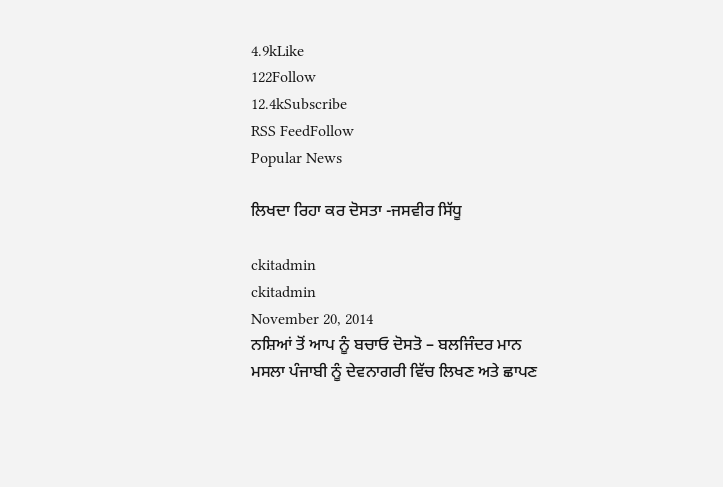4.9kLike
122Follow
12.4kSubscribe
RSS FeedFollow
Popular News

ਲਿਖਦਾ ਰਿਹਾ ਕਰ ਦੋਸਤਾ -ਜਸਵੀਰ ਸਿੱਧੂ

ckitadmin
ckitadmin
November 20, 2014
ਨਸ਼ਿਆਂ ਤੋਂ ਆਪ ਨੂੰ ਬਚਾਓ ਦੋਸਤੋ – ਬਲਜਿੰਦਰ ਮਾਨ
ਮਸਲਾ ਪੰਜਾਬੀ ਨੂੰ ਦੇਵਨਾਗਰੀ ਵਿੱਚ ਲਿਖਣ ਅਤੇ ਛਾਪਣ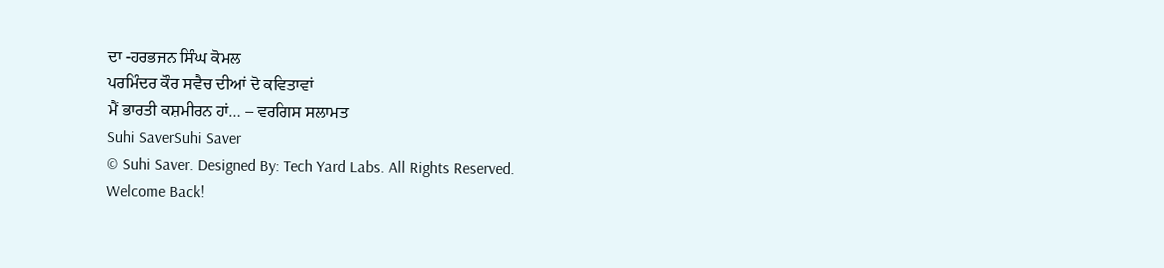ਦਾ -ਹਰਭਜਨ ਸਿੰਘ ਕੋਮਲ
ਪਰਮਿੰਦਰ ਕੌਰ ਸਵੈਚ ਦੀਆਂ ਦੋ ਕਵਿਤਾਵਾਂ
ਮੈਂ ਭਾਰਤੀ ਕਸ਼ਮੀਰਨ ਹਾਂ… – ਵਰਗਿਸ ਸਲਾਮਤ
Suhi SaverSuhi Saver
© Suhi Saver. Designed By: Tech Yard Labs. All Rights Reserved.
Welcome Back!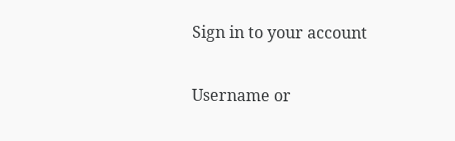Sign in to your account

Username or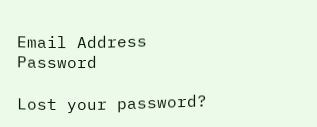Email Address
Password

Lost your password?